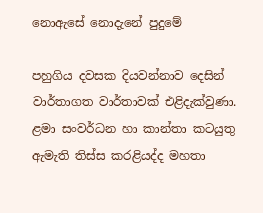නොඇසේ නොදැනේ පුදුමේ

පහුගිය දවසක දියවන්නාව දෙසින් වාර්තාගත වාර්තාවක් එළිදැක්වුණා. ළමා සංවර්ධන හා කාන්තා කටයුතු ඇමැති තිස්ස කරළියද්ද මහතා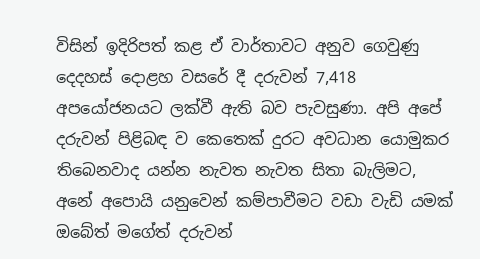විසින් ඉදිරිපත් කළ ඒ වාර්තාවට අනුව ගෙවුණු දෙදහස් දොළහ වසරේ දී දරුවන් 7,418 අපයෝජනයට ලක්වී ඇති බව පැවසුණා. අපි අපේ දරුවන් පිළිබඳ ව කෙතෙක් දුරට අවධාන යොමුකර තිබෙනවාද යන්න නැවත නැවත සිතා බැලිමට, අනේ අපොයි යනුවෙන් කම්පාවීමට වඩා වැඩි යමක් ඔබේත් මගේත් දරුවන්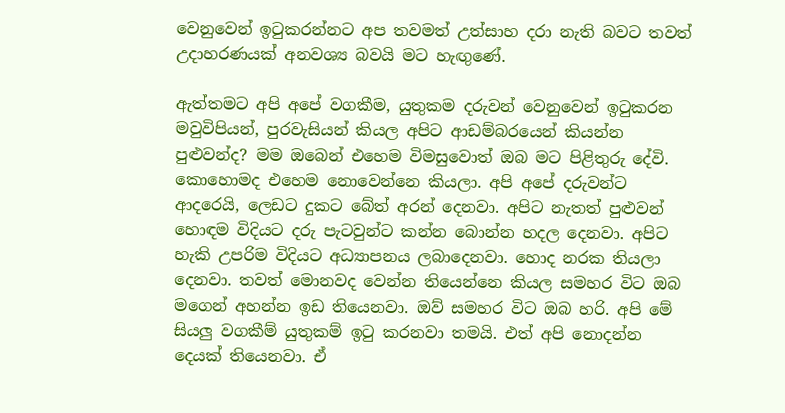වෙනුවෙන් ඉටුකරන්නට අප තවමත් උත්සාහ දරා නැති බවට තවත් උදාහරණයක් අනවශ්‍ය බවයි මට හැඟුණේ.

ඇත්තමට අපි අපේ වගකීම, යුතුකම දරුවන් වෙනුවෙන් ඉටුකරන මවුවිපියන්, පුරවැසියන් කියල අපිට ආඩම්බරයෙන් කියන්න පුළුවන්ද? මම ඔබෙන් එහෙම විමසුවොත් ඔබ මට පිළිතුරු දේවි. කොහොමද එහෙම නොවෙන්නෙ කියලා. අපි අපේ දරුවන්ට ආදරෙයි, ලෙඩට දුකට බේත් අරන් දෙනවා. අපිට නැතත් පුළුවන් හොඳම විදියට දරු පැටවුන්ට කන්න බොන්න හදල දෙනවා. අපිට හැකි උපරිම විදියට අධ්‍යාපනය ලබාදෙනවා. හොද නරක තියලා දෙනවා. තවත් මොනවද වෙන්න තියෙන්නෙ කියල සමහර විට ඔබ මගෙන් අහන්න ඉඩ තියෙනවා. ඔව් සමහර විට ඔබ හරි. අපි මේ සියලු වගකීම් යුතුකම් ඉටු කරනවා තමයි. එත් අපි නොදන්න දෙයක් තියෙනවා. ඒ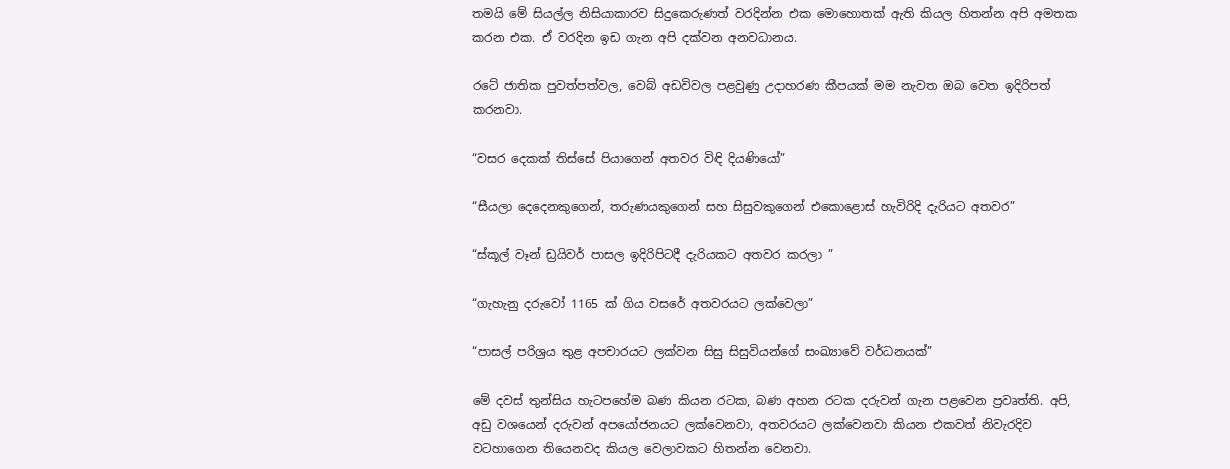තමයි මේ සියල්ල නිසියාකාරව සිදුකෙරුණත් වරදින්න එක මොහොතක් ඇති කියල හිතන්න අපි අමතක කරන එක. ඒ වරදින ඉඩ ගැන අපි දක්වන අනවධානය.

රටේ ජාතික පුවත්පත්වල, වෙබ් අඩවිවල පළවුණු උදාහරණ කීපයක් මම නැවත ඔබ වෙත ඉදිරිපත් කරනවා.

“වසර දෙකක් තිස්සේ පියාගෙන් අතවර විඳි දියණියෝ”

“සීයලා දෙදෙනකුගෙන්, තරුණයකුගෙන් සහ සිසුවකුගෙන් එකොළොස් හැවිරිදි දැරියට අතවර”

“ස්කූල් වෑන් ඩ්‍රයිවර් පාසල ඉදිරිපිටදී දැරියකට අතවර කරලා ”

“ගැහැනු දරුවෝ 1165 ක්‌ ගිය වසරේ අතවරයට ලක්‌වෙලා”

“පාසල් පරිශ්‍රය තුළ අපචාරයට ලක්වන සිසු සිසුවියන්ගේ සංඛ්‍යාවේ වර්ධනයක්”

මේ දවස් තුන්සිය හැටපහේම බණ කියන රටක, බණ අහන රටක දරුවන් ගැන පළවෙන ප්‍රවෘත්ති. අපි, අඩු වශයෙන් දරුවන් අපයෝජනයට ලක්වෙනවා, අතවරයට ලක්වෙනවා කියන එකවත් නිවැරදිව වටහාගෙන තියෙනවද කියල වෙලාවකට හිතන්න වෙනවා.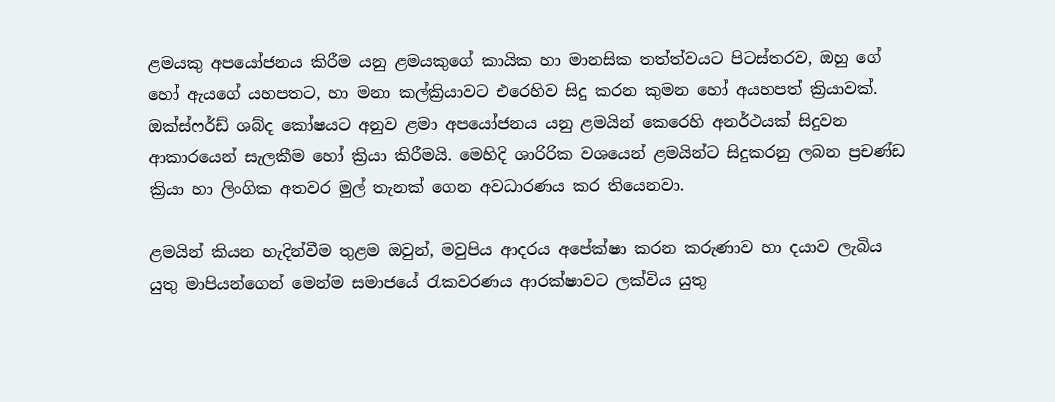ළමයකු අපයෝජනය කිරීම යනු ළමයකුගේ කායික හා මානසික තත්ත්වයට පිටස්තරව, ඔහු ගේ හෝ ඇයගේ යහපතට, හා මනා කල්ක්‍රියාවට එරෙහිව සිදු කරන කුමන හෝ අයහපත් ක්‍රියාවක්. ඔක්ස්ෆර්ඩ් ශබ්ද කෝෂයට අනුව ළමා අපයෝජනය යනු ළමයින් කෙරෙහි අනර්ථයක් සිදුවන ආකාරයෙන් සැලකීම හෝ ක්‍රියා කිරීමයි. මෙහිදි ශාරිරික වශයෙන් ළමයින්ට සිදුකරනු ලබන ප්‍රචණ්ඩ ක්‍රියා හා ලිංගික අතවර මුල් තැනක් ගෙන අවධාරණය කර තියෙනවා.

ළමයින් කියන හැදින්වීම තුළම ඔවුන්, මවුපිය ආදරය අපේක්ෂා කරන කරුණාව හා දයාව ලැබිය යුතු මාපියන්ගෙන් මෙන්ම සමාජයේ රැකවරණය ආරක්ෂාවට ලක්විය යුතු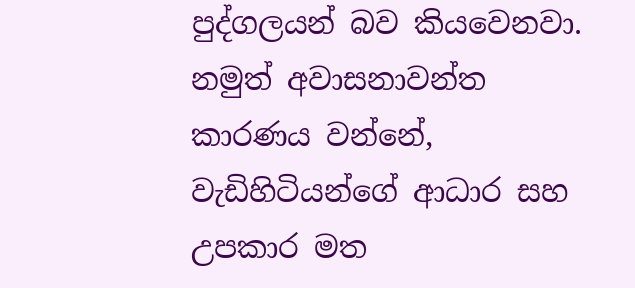පුද්ගලයන් බව කියවෙනවා. නමුත් අවාසනාවන්ත කාරණය වන්නේ, වැඩිහිටියන්ගේ ආධාර සහ උපකාර මත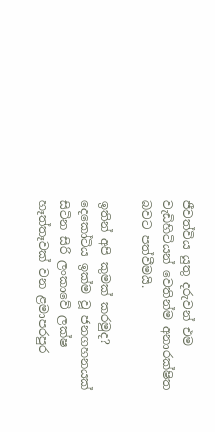ජීවත්විය යුතු දරුවන් එම වැඩිහිටියන් වෙතින්ම අනාරක්ෂිත බවට පත්වීමයි.

ඉතින් අපි කුමක් කරමුද? දෙකෝටිය ඉක්ම වූ ජනගහනයක් සිටින සිරි ලංකාවේ ලක්ෂ හෑත්තෑවක් වන ළමාපරපුර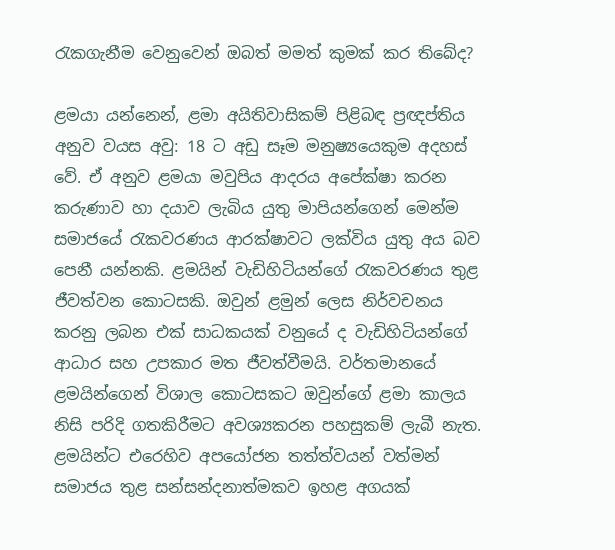රැකගැනීම වෙනුවෙන් ඔබත් මමත් කුමක් කර තිබේද?

ළමයා යන්නෙන්, ළමා අයිතිවාසිකම් පිළිබඳ ප්‍රඥප්තිය අනුව වයස අවු: 18 ට අඩු සෑම මනුෂ්‍යයෙකුම අදහස් වේ. ඒ අනුව ළමයා මවුපිය ආදරය අපේක්ෂා කරන කරුණාව හා දයාව ලැබිය යුතු මාපියන්ගෙන් මෙන්ම සමාජයේ රැකවරණය ආරක්ෂාවට ලක්විය යුතු අය බව පෙනී යන්නකි. ළමයින් වැඩිහිටියන්ගේ රැකවරණය තුළ ජීවත්වන කොටසකි. ඔවුන් ළමුන් ලෙස නිර්වචනය කරනු ලබන එක් සාධකයක් වනුයේ ද වැඩිහිටියන්ගේ ආධාර සහ උපකාර මත ජීවත්වීමයි. වර්තමානයේ ළමයින්ගෙන් විශාල කොටසකට ඔවුන්ගේ ළමා කාලය නිසි පරිදි ගතකිරීමට අවශ්‍යකරන පහසුකම් ලැබී නැත. ළමයින්ට එරෙහිව අපයෝජන තත්ත්වයන් වත්මන් සමාජය තුළ සන්සන්දනාත්මකව ඉහළ අගයක්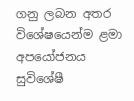ගනු ලබන අතර විශේෂයෙන්ම ළමා අපයෝජනය සුවිශේෂී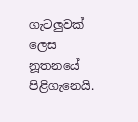ගැටලුවක් ලෙස නූතනයේ පිළිගැනෙයි.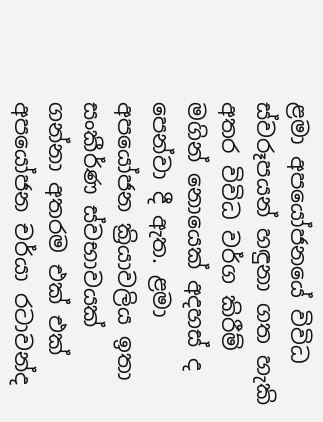ළමා අපයෝජනයේ විවිධ ස්වරූපයන් හඳුනා ගත හැකි අතර විවිධ වර්ග කිරීම් මගින් නොයෙක් අදහස් ද පෙන්වා දී ඇත. ළමා අපයෝජන ක්‍රියාවලිය ඉතා සංකීර්ණ ස්වභාවයක් ගන්නා අතරම එක් එක් අපයෝජන චර්යා රටාවන්ද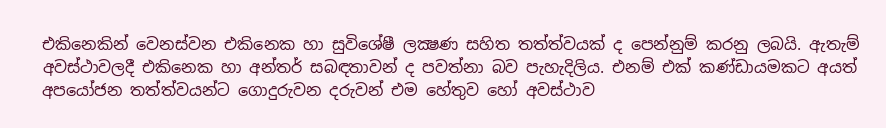එකිනෙකින් වෙනස්වන එකිනෙක හා සුවිශේෂී ලක්‍ෂණ සහිත තත්ත්වයක් ද පෙන්නුම් කරනු ලබයි. ඇතැම් අවස්ථාවලදී එකිනෙක හා අන්තර් සබඳතාවන් ද පවත්නා බව පැහැදිලිය. එනම් එක් කණ්ඩායමකට අයත් අපයෝජන තත්ත්වයන්ට ගොදුරුවන දරුවන් එම හේතුව හෝ අවස්ථාව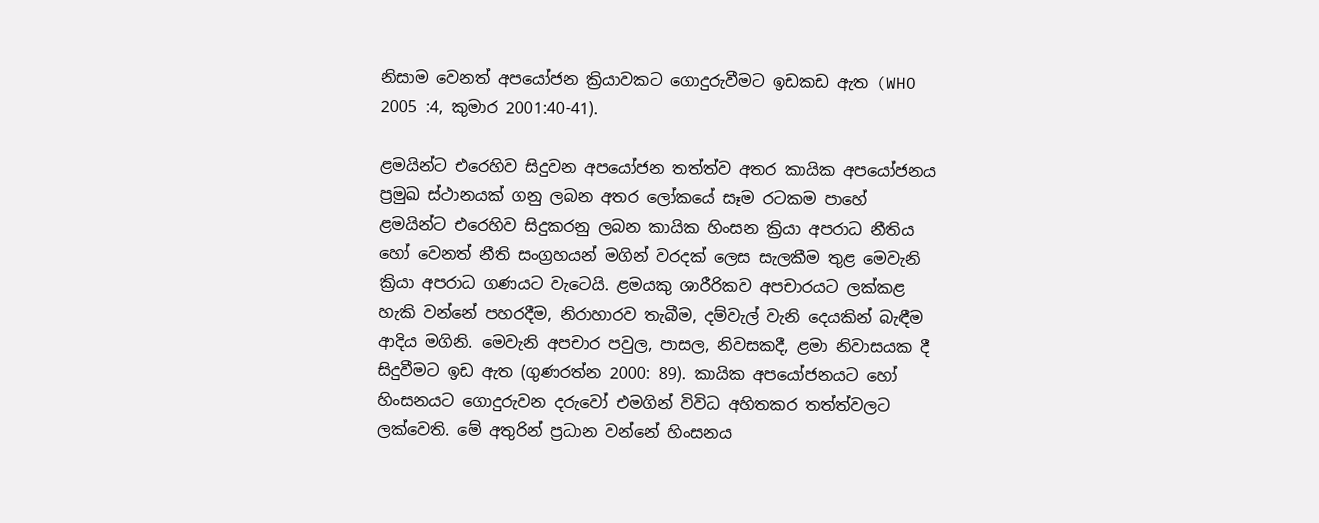නිසාම වෙනත් අපයෝජන ක්‍රියාවකට ගොදුරුවීමට ඉඩකඩ ඇත (WHO 2005 :4, කුමාර 2001:40-41).

ළමයින්ට එරෙහිව සිදුවන අපයෝජන තත්ත්ව අතර කායික අපයෝජනය ප්‍රමුඛ ස්ථානයක් ගනු ලබන අතර ලෝකයේ සෑම රටකම පාහේ ළමයින්ට එරෙහිව සිදුකරනු ලබන කායික හිංසන ක්‍රියා අපරාධ නීතිය හෝ වෙනත් නීති සංග්‍රහයන් මගින් වරදක් ලෙස සැලකීම තුළ මෙවැනි ක්‍රියා අපරාධ ගණයට වැටෙයි. ළමයකු ශාරීරිකව අපචාරයට ලක්කළ හැකි වන්නේ පහරදීම, නිරාහාරව තැබීම, දම්වැල් වැනි දෙයකින් බැඳීම ආදිය මගිනි. මෙවැනි අපචාර පවුල, පාසල, නිවසකදී, ළමා නිවාසයක දී සිදුවීමට ඉඩ ඇත (ගුණරත්න 2000: 89). කායික අපයෝජනයට ‍හෝ හිංසනයට ගොදුරුවන දරුවෝ එමගින් විවිධ අහිතකර තත්ත්වලට ලක්වෙති. මේ අතුරින් ප්‍රධාන වන්නේ හිංසනය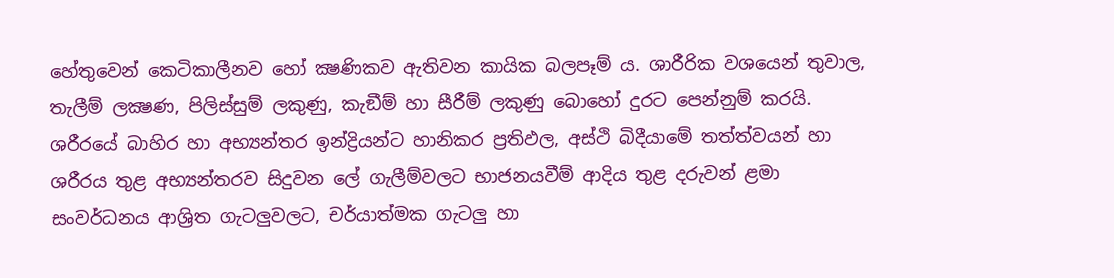හේතුවෙන් කෙටිකාලීනව හෝ ක්‍ෂණිකව ඇතිවන කායික බලපෑම් ය. ශාරීරික වශයෙන් තුවාල, තැලීම් ලක්‍ෂණ, පිලිස්සුම් ලකුණු, කැඞීම් හා සීරීම් ලකුණු බොහෝ දුරට පෙන්නුම් කරයි. ශරීරයේ බාහිර හා අභ්‍යන්තර ඉන්ද්‍රියන්ට හානිකර ප්‍රතිඵල, අස්ථි බිදීයාමේ තත්ත්වයන් හා ශරීරය තුළ අභ්‍යන්තරව සිදුවන ලේ ගැලීම්වලට භාජනයවීම් ආදිය තුළ දරුවන් ළමා සංවර්ධනය ආශ්‍රිත ගැටලුවලට, චර්යාත්මක ගැටලු හා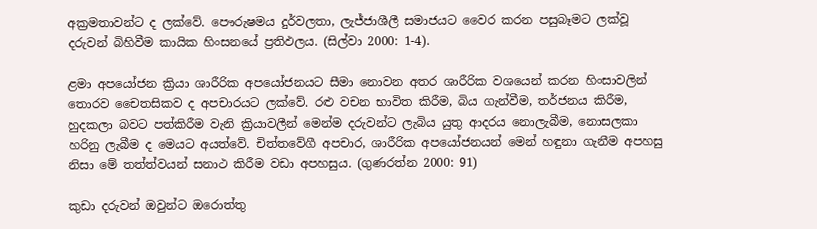අක්‍රමතාවන්ට ද ලක්වේ. පෞරුෂමය දුර්වලතා, ලැජ්ජාශීලී සමාජයට වෛර කරන පසුබෑමට ලක්වූ දරුවන් බිහිවීම කායික හිංසනයේ ප්‍රතිඵලය. (සිල්වා 2000: 1-4).

ළමා අපයෝජන ක්‍රියා ශාරීරික අපයෝජනයට සීමා නොවන අතර ශාරීරික වශයෙන් කරන හිංසාවලින් තොරව චෛතසිකව ද අපචාරයට ලක්වේ. රළු වචන භාවිත කිරීම, බිය ගැන්වීම, තර්ජනය කිරීම, හුදකලා බවට පත්කිරීම වැනි ක්‍රියාවලීන් මෙන්ම දරුවන්ට ලැබිය යුතු ආදරය නොලැබීම, නොසලකා හරිනු ලැබීම ද මෙයට අයත්වේ. චිත්තවේගී අපචාර, ශාරීරික අපයෝජනයන් මෙන් හඳුනා ගැනීම අපහසු නිසා මේ තත්ත්වයන් සනාථ කිරීම වඩා අපහසුය. (ගුණරත්න 2000: 91)

කුඩා දරුවන් ඔවුන්ට ඔරොත්තු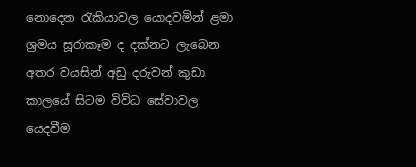නොදෙන රැකියාවල යොදවමින් ළමා ශ්‍රමය සූරාකෑම ද දක්නට ලැබෙන අතර වයසින් අඩු දරුවන් කුඩා කාලයේ සිටම විවිධ සේවාවල යෙදවීම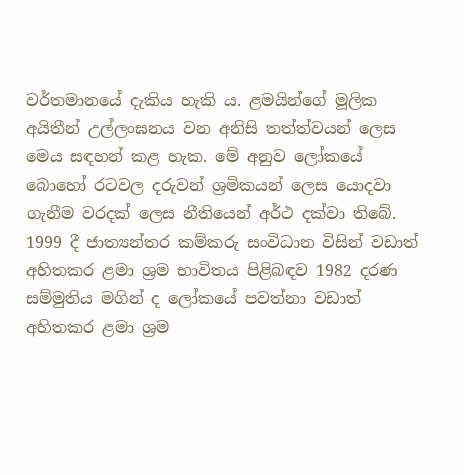වර්තමානයේ දැකිය හැකි ය. ළමයින්ගේ මූලික අයිතීන් උල්ලංඝනය වන අනිසි තත්ත්වයන් ලෙස මෙය සඳහන් කළ හැක. මේ අනුව ලෝකයේ බොහෝ රටවල දරුවන් ශ්‍රමිකයන් ලෙස යොදවා ගැනීම වරදක් ලෙස නීතියෙන් අර්ථ දක්වා තිබේ. 1999 දී ජාත්‍යන්තර කම්කරු සංවිධාන විසින් වඩාත් අහිතකර ළමා ශ්‍රම භාවිතය පිළිබඳව 1982 දරණ සම්මුතිය මගින් ද ලෝකයේ පවත්නා වඩාත් අහිතකර ළමා ශ්‍රම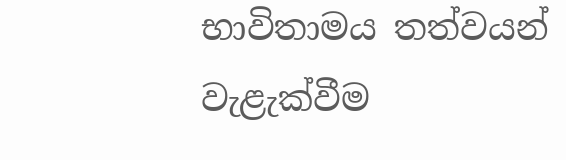භාවිතාමය තත්වයන් වැළැක්වීම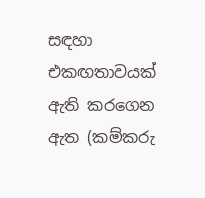සඳහා එකඟතාවයක් ඇති කරගෙන ඇත (කම්කරු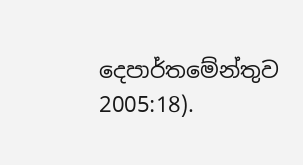දෙපාර්තමේන්තුව 2005:18).